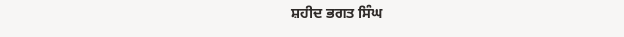ਸ਼ਹੀਦ ਭਗਤ ਸਿੰਘ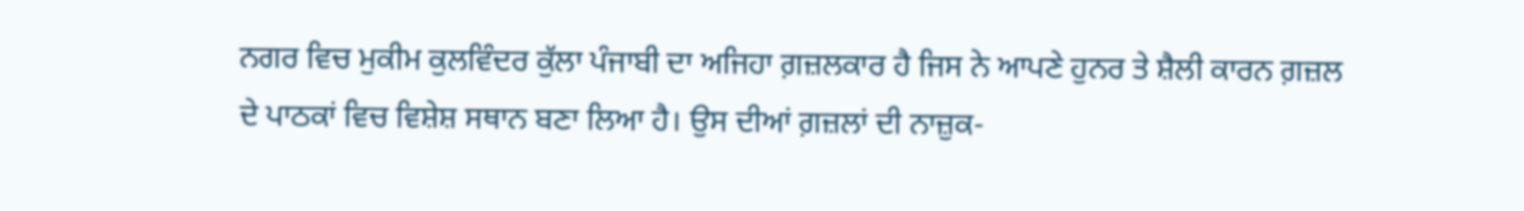ਨਗਰ ਵਿਚ ਮੁਕੀਮ ਕੁਲਵਿੰਦਰ ਕੁੱਲਾ ਪੰਜਾਬੀ ਦਾ ਅਜਿਹਾ ਗ਼ਜ਼ਲਕਾਰ ਹੈ ਜਿਸ ਨੇ ਆਪਣੇ ਹੁਨਰ ਤੇ ਸ਼ੈਲੀ ਕਾਰਨ ਗ਼ਜ਼ਲ ਦੇ ਪਾਠਕਾਂ ਵਿਚ ਵਿਸ਼ੇਸ਼ ਸਥਾਨ ਬਣਾ ਲਿਆ ਹੈ। ਉਸ ਦੀਆਂ ਗ਼ਜ਼ਲਾਂ ਦੀ ਨਾਜ਼ੁਕ-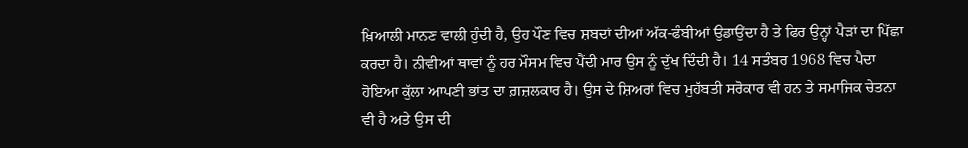ਖ਼ਿਆਲੀ ਮਾਨਣ ਵਾਲੀ ਹੁੰਦੀ ਹੈ, ਉਹ ਪੌਣ ਵਿਚ ਸ਼ਬਦਾਂ ਦੀਆਂ ਅੱਕ-ਫੰਬੀਆਂ ਉਡਾਉਂਦਾ ਹੈ ਤੇ ਫਿਰ ਉਨ੍ਹਾਂ ਪੈੜਾਂ ਦਾ ਪਿੱਛਾ ਕਰਦਾ ਹੈ। ਨੀਵੀਆਂ ਥਾਵਾਂ ਨੂੰ ਹਰ ਮੌਸਮ ਵਿਚ ਪੈਂਦੀ ਮਾਰ ਉਸ ਨੂੰ ਦੁੱਖ ਦਿੰਦੀ ਹੈ। 14 ਸਤੰਬਰ 1968 ਵਿਚ ਪੈਦਾ ਹੋਇਆ ਕੁੱਲਾ ਆਪਣੀ ਭਾਂਤ ਦਾ ਗ਼ਜ਼ਲਕਾਰ ਹੈ। ਉਸ ਦੇ ਸ਼ਿਅਰਾਂ ਵਿਚ ਮੁਹੱਬਤੀ ਸਰੋਕਾਰ ਵੀ ਹਨ ਤੇ ਸਮਾਜਿਕ ਚੇਤਨਾ ਵੀ ਹੈ ਅਤੇ ਉਸ ਦੀ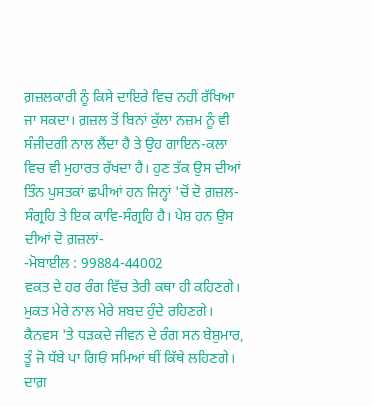ਗ਼ਜ਼ਲਕਾਰੀ ਨੂੰ ਕਿਸੇ ਦਾਇਰੇ ਵਿਚ ਨਹੀਂ ਰੱਖਿਆ ਜਾ ਸਕਦਾ। ਗ਼ਜ਼ਲ ਤੋਂ ਬਿਨਾਂ ਕੁੱਲਾ ਨਜ਼ਮ ਨੂੰ ਵੀ ਸੰਜੀਦਗੀ ਨਾਲ ਲੈਂਦਾ ਹੈ ਤੇ ਉਹ ਗਾਇਨ-ਕਲਾ ਵਿਚ ਵੀ ਮੁਹਾਰਤ ਰੱਖਦਾ ਹੈ। ਹੁਣ ਤੱਕ ਉਸ ਦੀਆਂ ਤਿੰਨ ਪੁਸਤਕਾਂ ਛਪੀਆਂ ਹਨ ਜਿਨ੍ਹਾਂ 'ਚੋਂ ਦੋ ਗ਼ਜ਼ਲ-ਸੰਗ੍ਰਹਿ ਤੇ ਇਕ ਕਾਵਿ-ਸੰਗ੍ਰਹਿ ਹੈ। ਪੇਸ਼ ਹਨ ਉਸ ਦੀਆਂ ਦੋ ਗ਼ਜ਼ਲਾਂ-
-ਮੋਬਾਈਲ : 99884-44002
ਵਕਤ ਦੇ ਹਰ ਰੰਗ ਵਿੱਚ ਤੇਰੀ ਕਥਾ ਹੀ ਕਹਿਣਗੇ।
ਮੁਕਤ ਮੇਰੇ ਨਾਲ ਮੇਰੇ ਸ਼ਬਦ ਹੁੰਦੇ ਰਹਿਣਗੇ।
ਕੈਨਵਸ 'ਤੇ ਧੜਕਦੇ ਜੀਵਨ ਦੇ ਰੰਗ ਸਨ ਬੇਸ਼ੁਮਾਰ,
ਤੂੰ ਜੋ ਧੱਬੇ ਪਾ ਗਿਓਂ ਸਮਿਆਂ ਥੀਂ ਕਿੱਥੇ ਲਹਿਣਗੇ।
ਦਾਗ਼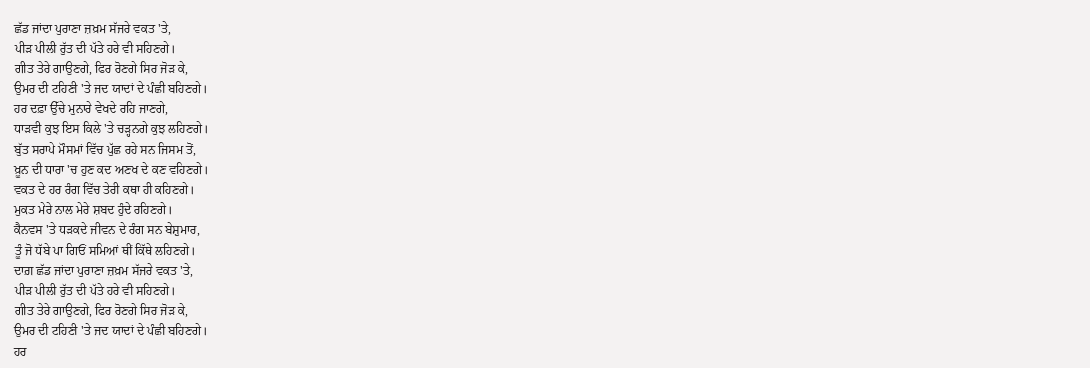ਛੱਡ ਜਾਂਦਾ ਪੁਰਾਣਾ ਜ਼ਖ਼ਮ ਸੱਜਰੇ ਵਕਤ 'ਤੇ,
ਪੀੜ ਪੀਲੀ ਰੁੱਤ ਦੀ ਪੱਤੇ ਹਰੇ ਵੀ ਸਹਿਣਗੇ।
ਗੀਤ ਤੇਰੇ ਗਾਉਣਗੇ, ਫਿਰ ਰੋਣਗੇ ਸਿਰ ਜੋੜ ਕੇ,
ਉਮਰ ਦੀ ਟਹਿਣੀ 'ਤੇ ਜਦ ਯਾਦਾਂ ਦੇ ਪੰਛੀ ਬਹਿਣਗੇ।
ਹਰ ਦਫ਼ਾ ਉੱਚੇ ਮੁਨਾਰੇ ਵੇਖਦੇ ਰਹਿ ਜਾਣਗੇ,
ਧਾੜਵੀ ਕੁਝ ਇਸ ਕਿਲੇ 'ਤੇ ਚੜ੍ਹਨਗੇ ਕੁਝ ਲਹਿਣਗੇ।
ਬੁੱਤ ਸਰਾਪੇ ਮੌਸਮਾਂ ਵਿੱਚ ਪੁੱਛ ਰਹੇ ਸਨ ਜਿਸਮ ਤੋਂ,
ਖ਼ੂਨ ਦੀ ਧਾਰਾ 'ਚ ਹੁਣ ਕਦ ਅਣਖ ਦੇ ਕਣ ਵਹਿਣਗੇ।
ਵਕਤ ਦੇ ਹਰ ਰੰਗ ਵਿੱਚ ਤੇਰੀ ਕਥਾ ਹੀ ਕਹਿਣਗੇ।
ਮੁਕਤ ਮੇਰੇ ਨਾਲ ਮੇਰੇ ਸ਼ਬਦ ਹੁੰਦੇ ਰਹਿਣਗੇ।
ਕੈਨਵਸ 'ਤੇ ਧੜਕਦੇ ਜੀਵਨ ਦੇ ਰੰਗ ਸਨ ਬੇਸ਼ੁਮਾਰ,
ਤੂੰ ਜੋ ਧੱਬੇ ਪਾ ਗਿਓਂ ਸਮਿਆਂ ਥੀਂ ਕਿੱਥੇ ਲਹਿਣਗੇ।
ਦਾਗ਼ ਛੱਡ ਜਾਂਦਾ ਪੁਰਾਣਾ ਜ਼ਖ਼ਮ ਸੱਜਰੇ ਵਕਤ 'ਤੇ,
ਪੀੜ ਪੀਲੀ ਰੁੱਤ ਦੀ ਪੱਤੇ ਹਰੇ ਵੀ ਸਹਿਣਗੇ।
ਗੀਤ ਤੇਰੇ ਗਾਉਣਗੇ, ਫਿਰ ਰੋਣਗੇ ਸਿਰ ਜੋੜ ਕੇ,
ਉਮਰ ਦੀ ਟਹਿਣੀ 'ਤੇ ਜਦ ਯਾਦਾਂ ਦੇ ਪੰਛੀ ਬਹਿਣਗੇ।
ਹਰ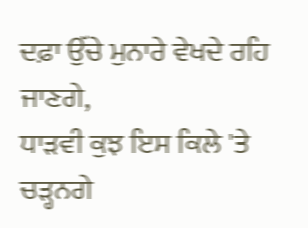ਦਫ਼ਾ ਉੱਚੇ ਮੁਨਾਰੇ ਵੇਖਦੇ ਰਹਿ ਜਾਣਗੇ,
ਧਾੜਵੀ ਕੁਝ ਇਸ ਕਿਲੇ 'ਤੇ ਚੜ੍ਹਨਗੇ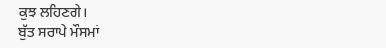ਕੁਝ ਲਹਿਣਗੇ।
ਬੁੱਤ ਸਰਾਪੇ ਮੌਸਮਾਂ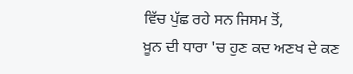ਵਿੱਚ ਪੁੱਛ ਰਹੇ ਸਨ ਜਿਸਮ ਤੋਂ,
ਖ਼ੂਨ ਦੀ ਧਾਰਾ 'ਚ ਹੁਣ ਕਦ ਅਣਖ ਦੇ ਕਣ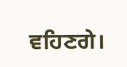ਵਹਿਣਗੇ।